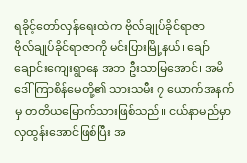ရခိုင့်တော်လှန်ရေးထဲက ဗိုလ်ချုပ်ခိုင်ရာဇာ
ဗိုလ်ချုပ်ခိုင်ရာဇာကို မင်းပြားမြို့နယ်၊ ချော်ချောင်းကျေးရွာနေ အဘ ဦးသာမြအောင်၊ အမိ ဒေါ်ကြာစိန်မေတို့၏ သားသမီး ၇ ယောက်အနက်မှ တတိယမြောက်သားဖြစ်သည်။ ငယ်နာမည်မှာ လှထွန်းအောင်ဖြစ်ပြီး အ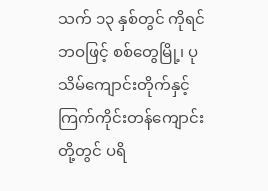သက် ၁၃ နှစ်တွင် ကိုရင်ဘဝဖြင့် စစ်တွေမြို့၊ ပုသိမ်ကျောင်းတိုက်နှင့် ကြက်ကိုင်းတန်ကျောင်းတို့တွင် ပရိ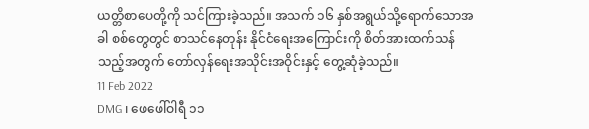ယတ္တိစာပေတို့ကို သင်ကြားခဲ့သည်။ အသက် ၁၆ နှစ်အရွယ်သို့ရောက်သောအခါ စစ်တွေတွင် စာသင်နေတုန်း နိုင်ငံရေးအကြောင်းကို စိတ်အားထက်သန်သည့်အတွက် တော်လှန်ရေးအသိုင်းအဝိုင်းနှင့် တွေ့ဆုံခဲ့သည်။
11 Feb 2022
DMG ၊ ဖေဖေါ်ဝါရီ ၁၁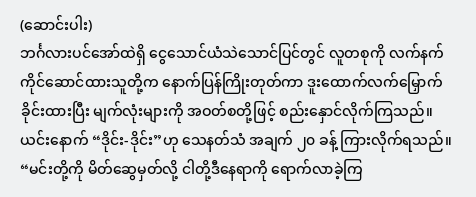(ဆောင်းပါး)
ဘင်္ဂလားပင်အော်ထဲရှိ ငွေသောင်ယံသဲသောင်ပြင်တွင် လူတစုကို လက်နက်ကိုင်ဆောင်ထားသူတို့က နောက်ပြန်ကြိုးတုတ်ကာ ဒူးထောက်လက်မြှောက်ခိုင်းထားပြီး မျက်လုံးများကို အဝတ်စတို့ဖြင့် စည်းနှောင်လိုက်ကြသည်။ ယင်းနောက် “ဒိုင်း-ဒိုင်း”ဟု သေနတ်သံ အချက် ၂၀ ခန့် ကြားလိုက်ရသည်။
“မင်းတို့ကို မိတ်ဆွေမှတ်လို့ ငါတို့ဒီနေရာကို ရောက်လာခဲ့ကြ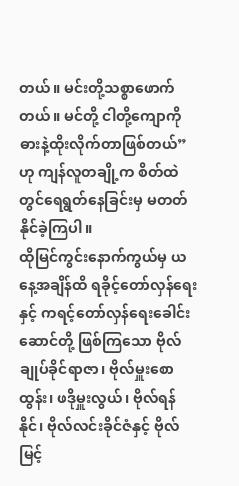တယ်။ မင်းတို့သစ္စာဖောက်တယ်။ မင်တို့ ငါတို့ကျောကို ဓားနဲ့ထိုးလိုက်တာဖြစ်တယ်”ဟု ကျန်လူတချို့က စိတ်ထဲတွင်ရေရွတ်နေခြင်းမှ မတတ်နိုင်ခဲ့ကြပါ။
ထိုမြင်ကွင်းနောက်ကွယ်မှ ယနေ့အချိန်ထိ ရခိုင့်တော်လှန်ရေးနှင့် ကရင့်တော်လှန်ရေးခေါင်းဆောင်တို့ ဖြစ်ကြသော ဗိုလ်ချုပ်ခိုင်ရာဇာ၊ ဗိုလ်မှူးစောထွန်း၊ ဖဒိုမှူးလွယ်၊ ဗိုလ်ရန်နိုင်၊ ဗိုလ်လင်းခိုင်ဇံနှင့် ဗိုလ်မြင့်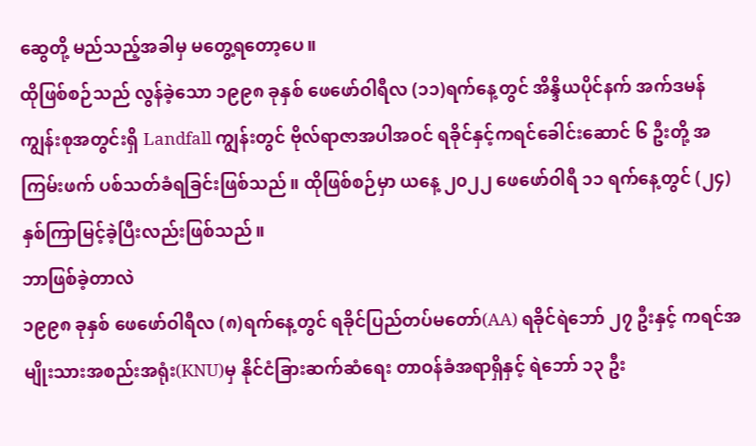ဆွေတို့ မည်သည့်အခါမှ မတွေ့ရတော့ပေ။
ထိုဖြစ်စဉ်သည် လွန်ခဲ့သော ၁၉၉၈ ခုနှစ် ဖေဖော်ဝါရီလ (၁၁)ရက်နေ့တွင် အိန္ဒိယပိုင်နက် အက်ဒမန်ကျွန်းစုအတွင်းရှိ Landfall ကျွန်းတွင် ဗိုလ်ရာဇာအပါအဝင် ရခိုင်နှင့်ကရင်ခေါင်းဆောင် ၆ ဦးတို့ အကြမ်းဖက် ပစ်သတ်ခံရခြင်းဖြစ်သည်။ ထိုဖြစ်စဉ်မှာ ယနေ့ ၂၀၂၂ ဖေဖော်ဝါရီ ၁၁ ရက်နေ့တွင် (၂၄)နှစ်ကြာမြင့်ခဲ့ပြီးလည်းဖြစ်သည်။
ဘာဖြစ်ခဲ့တာလဲ
၁၉၉၈ ခုနှစ် ဖေဖော်ဝါရီလ (၈)ရက်နေ့တွင် ရခိုင်ပြည်တပ်မတော်(AA) ရခိုင်ရဲဘော် ၂၇ ဦးနှင့် ကရင်အမျိုးသားအစည်းအရုံး(KNU)မှ နိုင်ငံခြားဆက်ဆံရေး တာဝန်ခံအရာရှိနှင့် ရဲဘော် ၁၃ ဦး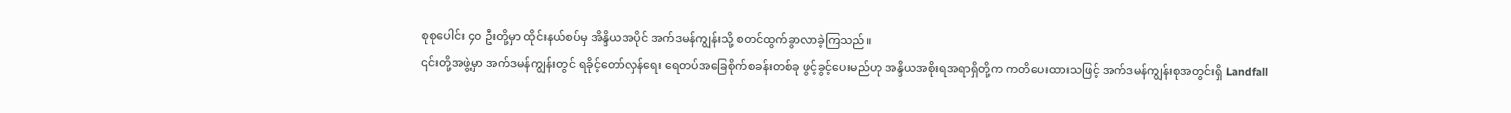စုစုပေါင်း ၄၀ ဦးတို့မှာ ထိုင်းနယ်စပ်မှ အိန္ဒိယအပိုင် အက်ဒမန်ကျွန်းသို့ စတင်ထွက်ခွာလာခဲ့ကြသည်။
၎င်းတို့အဖွဲ့မှာ အက်ဒမန်ကျွန်းတွင် ရခိုင့်တော်လှန်ရေး ရေတပ်အခြေစိုက်စခန်းတစ်ခု ဖွင့်ခွင့်ပေးမည်ဟု အန္ဒိယအစိုးရအရာရှိတို့က ကတိပေးထားသဖြင့် အက်ဒမန်ကျွန်းစုအတွင်းရှိ Landfall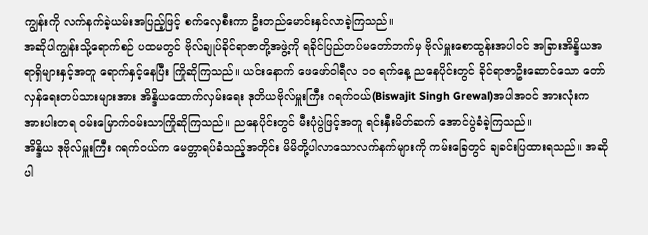ကျွန်းကို လက်နက်ခဲ့ယမ်းအပြည့်ဖြင့် စက်လှေစီးကာ ဦးတည်မောင်းနှင်လာခဲ့ကြသည်။
အဆိုပါကျွန်းသို့ရောက်စဉ် ပထမတွင် ဗိုလ်ချုပ်ခိုင်ရာဇာတို့အဖွဲ့ကို ရခိုင်ပြည်တပ်မတော်ဘက်မှ ဗိုလ်မှူးစောထွန်းအပါဝင် အခြားအိန္ဒိယအရာရှိများနှင့်အတူ ရောက်နှင့်နေပြီး ကြိုဆိုကြသည်။ ယင်းနောက် ဖေဖော်ဝါရီလ ၁၀ ရက်နေ့ ညနေပိုင်းတွင် ခိုင်ရာဇာဦးဆောင်သော တော်လှန်ရေးတပ်သားများအား အိန္ဒိယထောက်လှမ်းရေး ဒုတိယဗိုလ်မှူးကြီး ဂရက်ဝယ်(Biswajit Singh Grewal)အပါအဝင် အားလုံးက အားပါးတရ ဝမ်းမြောက်ဝမ်းသာကြိုဆိုကြသည်။ ညနေပိုင်းတွင် မီးပုံပွဲဖြင့်အတူ ရင်းနှီးမိတ်ဆက် အောင်ပွဲခံခဲ့ကြသည်။
အိန္ဒိယ ဒုဗိုလ်မှူးကြီး ဂရက်ဝယ်က မေတ္တာရပ်ခံသည့်အတိုင်း မိမိတို့ပါလာသောလက်နက်များကို ကမ်းခြေတွင် ချခင်းပြထားရသည်။ အဆိုပါ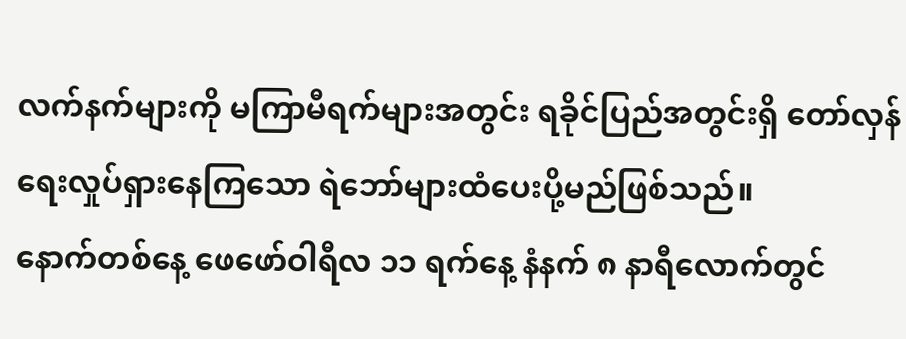လက်နက်များကို မကြာမီရက်များအတွင်း ရခိုင်ပြည်အတွင်းရှိ တော်လှန်ရေးလှုပ်ရှားနေကြသော ရဲဘော်များထံပေးပို့မည်ဖြစ်သည်။
နောက်တစ်နေ့ ဖေဖော်ဝါရီလ ၁၁ ရက်နေ့ နံနက် ၈ နာရီလောက်တွင်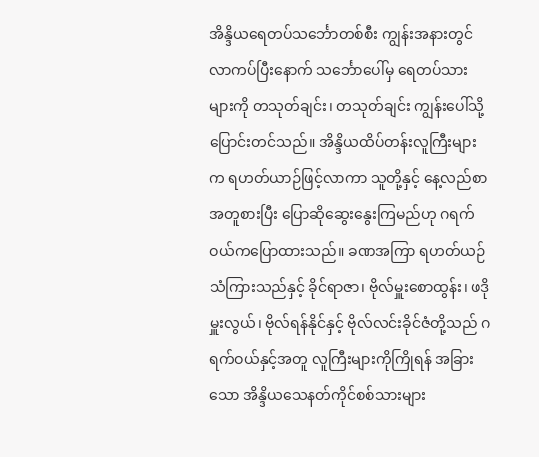အိန္ဒိယရေတပ်သင်္ဘောတစ်စီး ကျွန်းအနားတွင်လာကပ်ပြီးနောက် သင်္ဘောပေါ်မှ ရေတပ်သားများကို တသုတ်ချင်း၊ တသုတ်ချင်း ကျွန်းပေါ်သို့ပြောင်းတင်သည်။ အိန္ဒိယထိပ်တန်းလူကြီးများက ရဟတ်ယာဉ်ဖြင့်လာကာ သူတို့နှင့် နေ့လည်စာအတူစားပြီး ပြောဆိုဆွေးနွေးကြမည်ဟု ဂရက်ဝယ်ကပြောထားသည်။ ခဏအကြာ ရဟတ်ယဉ်သံကြားသည်နှင့် ခိုင်ရာဇာ၊ ဗိုလ်မှူးစောထွန်း၊ ဖဒိုမှူးလွယ်၊ ဗိုလ်ရန်နိုင်နှင့် ဗိုလ်လင်းခိုင်ဇံတို့သည် ဂရက်ဝယ်နှင့်အတူ လူကြီးများကိုကြိုရန် အခြားသော အိန္ဒိယသေနတ်ကိုင်စစ်သားများ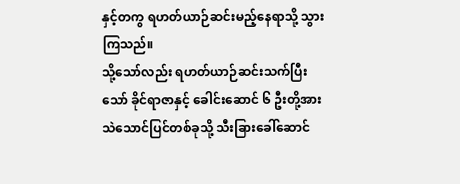နှင့်တကွ ရဟတ်ယာဉ်ဆင်းမည့်နေရာသို့ သွားကြသည်။
သို့သော်လည်း ရဟတ်ယာဉ်ဆင်းသက်ပြီးသော် ခိုင်ရာဇာနှင့် ခေါင်းဆောင် ၆ ဦးတို့အား သဲသောင်ပြင်တစ်ခုသို့ သီးခြားခေါ်ဆောင်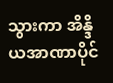သွားကာ အိန္ဒိယအာဏာပိုင်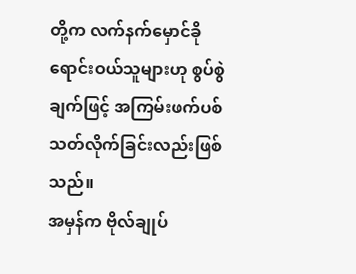တို့က လက်နက်မှောင်ခိုရောင်းဝယ်သူများဟု စွပ်စွဲချက်ဖြင့် အကြမ်းဖက်ပစ်သတ်လိုက်ခြင်းလည်းဖြစ်သည်။
အမှန်က ဗိုလ်ချုပ်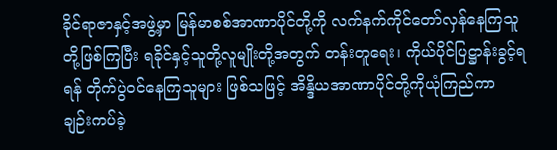ခိုင်ရာဇာနှင့်အဖွဲ့မှာ မြန်မာစစ်အာဏာပိုင်တို့ကို လက်နက်ကိုင်တော်လှန်နေကြသူတို့ဖြစ်ကြပြီး ရခိုင်နှင့်သူတို့လူမျိုးတို့အတွက် တန်းတူရေး၊ ကိုယ်ပိုင်ပြဋ္ဌာန်းခွင့်ရရန် တိုက်ပွဲဝင်နေကြသူများ ဖြစ်သဖြင့် အိန္ဒိယအာဏာပိုင်တို့ကိုယုံကြည်ကာ ချဉ်းကပ်ခဲ့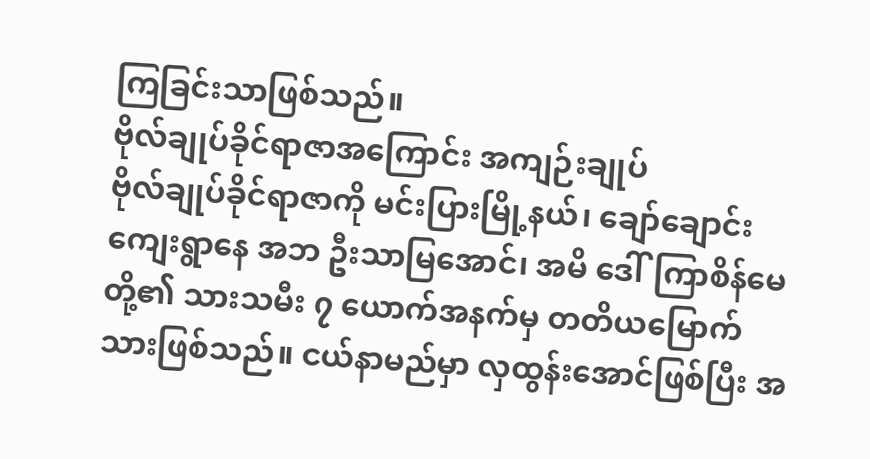ကြခြင်းသာဖြစ်သည်။
ဗိုလ်ချုပ်ခိုင်ရာဇာအကြောင်း အကျဉ်းချုပ်
ဗိုလ်ချုပ်ခိုင်ရာဇာကို မင်းပြားမြို့နယ်၊ ချော်ချောင်းကျေးရွာနေ အဘ ဦးသာမြအောင်၊ အမိ ဒေါ်ကြာစိန်မေတို့၏ သားသမီး ၇ ယောက်အနက်မှ တတိယမြောက်သားဖြစ်သည်။ ငယ်နာမည်မှာ လှထွန်းအောင်ဖြစ်ပြီး အ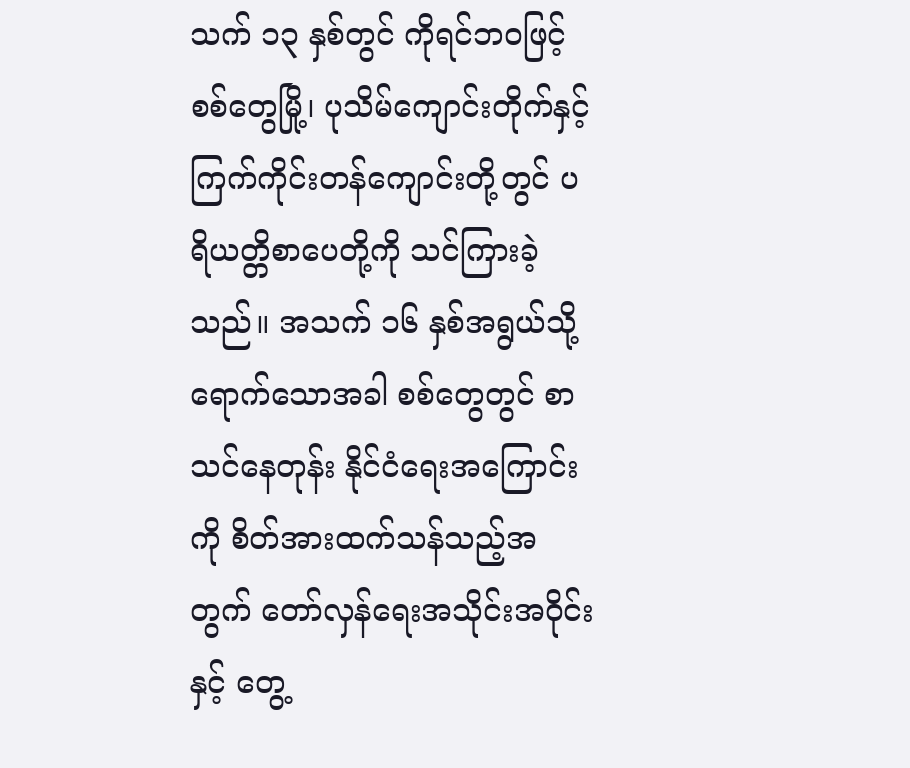သက် ၁၃ နှစ်တွင် ကိုရင်ဘဝဖြင့် စစ်တွေမြို့၊ ပုသိမ်ကျောင်းတိုက်နှင့် ကြက်ကိုင်းတန်ကျောင်းတို့တွင် ပရိယတ္တိစာပေတို့ကို သင်ကြားခဲ့သည်။ အသက် ၁၆ နှစ်အရွယ်သို့ရောက်သောအခါ စစ်တွေတွင် စာသင်နေတုန်း နိုင်ငံရေးအကြောင်းကို စိတ်အားထက်သန်သည့်အတွက် တော်လှန်ရေးအသိုင်းအဝိုင်းနှင့် တွေ့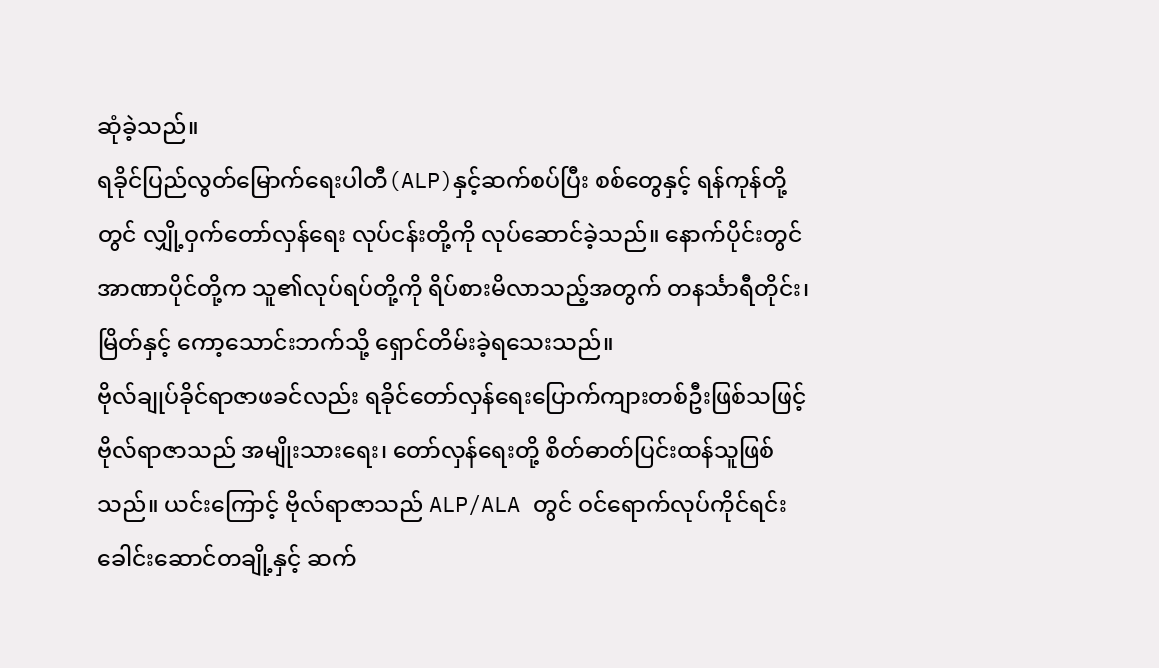ဆုံခဲ့သည်။
ရခိုင်ပြည်လွတ်မြောက်ရေးပါတီ(ALP)နှင့်ဆက်စပ်ပြီး စစ်တွေနှင့် ရန်ကုန်တို့တွင် လျှို့ဝှက်တော်လှန်ရေး လုပ်ငန်းတို့ကို လုပ်ဆောင်ခဲ့သည်။ နောက်ပိုင်းတွင် အာဏာပိုင်တို့က သူ၏လုပ်ရပ်တို့ကို ရိပ်စားမိလာသည့်အတွက် တနင်္သာရီတိုင်း၊ မြိတ်နှင့် ကော့သောင်းဘက်သို့ ရှောင်တိမ်းခဲ့ရသေးသည်။
ဗိုလ်ချုပ်ခိုင်ရာဇာဖခင်လည်း ရခိုင်တော်လှန်ရေးပြောက်ကျားတစ်ဦးဖြစ်သဖြင့် ဗိုလ်ရာဇာသည် အမျိုးသားရေး၊ တော်လှန်ရေးတို့ စိတ်ဓာတ်ပြင်းထန်သူဖြစ်သည်။ ယင်းကြောင့် ဗိုလ်ရာဇာသည် ALP/ALA တွင် ဝင်ရောက်လုပ်ကိုင်ရင်း ခေါင်းဆောင်တချို့နှင့် ဆက်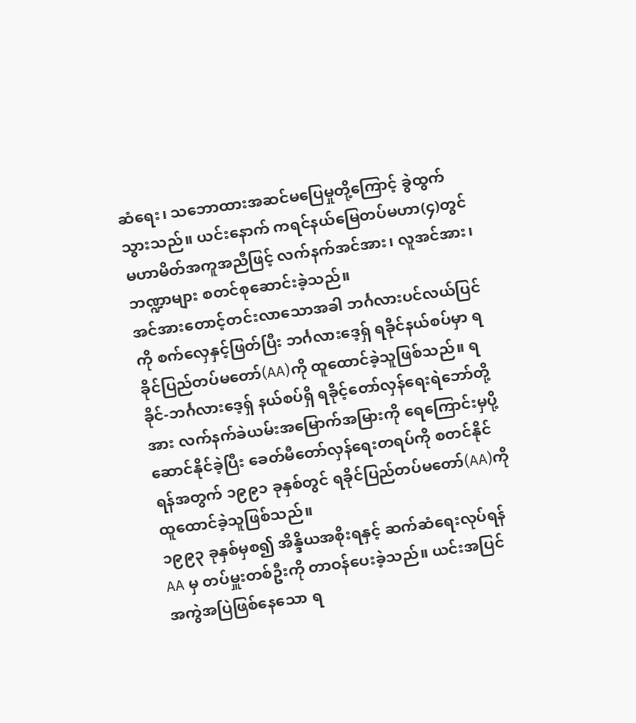ဆံရေး၊ သဘောထားအဆင်မပြေမှုတို့ကြောင့် ခွဲထွက်သွားသည်။ ယင်းနောက် ကရင်နယ်မြေတပ်မဟာ(၄)တွင် မဟာမိတ်အကူအညီဖြင့် လက်နက်အင်အား၊ လူအင်အား၊ ဘဏ္ဍာများ စတင်စုဆောင်းခဲ့သည်။
အင်အားတောင့်တင်းလာသောအခါ ဘင်္ဂလားပင်လယ်ပြင်ကို စက်လှေနှင့်ဖြတ်ပြီး ဘင်္ဂလားဒေ့ရှ် ရခိုင်နယ်စပ်မှာ ရခိုင်ပြည်တပ်မတော်(AA)ကို ထူထောင်ခဲ့သူဖြစ်သည်။ ရခိုင်-ဘင်္ဂလားဒေ့ရှ် နယ်စပ်ရှိ ရခိုင့်တော်လှန်ရေးရဲဘော်တို့အား လက်နက်ခဲယမ်းအမြောက်အမြားကို ရေကြောင်းမှပို့ဆောင်နိုင်ခဲ့ပြီး ခေတ်မီတော်လှန်ရေးတရပ်ကို စတင်နိုင်ရန်အတွက် ၁၉၉၁ ခုနှစ်တွင် ရခိုင်ပြည်တပ်မတော်(AA)ကို ထူထောင်ခဲ့သူဖြစ်သည်။
၁၉၉၃ ခုနှစ်မှစ၍ အိန္ဒိယအစိုးရနှင့် ဆက်ဆံရေးလုပ်ရန် AA မှ တပ်မှူးတစ်ဦးကို တာဝန်ပေးခဲ့သည်။ ယင်းအပြင် အကွဲအပြဲဖြစ်နေသော ရ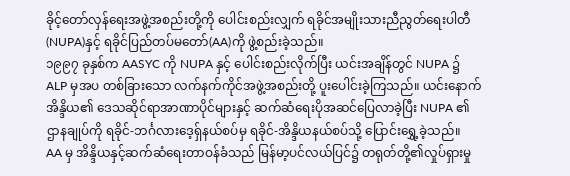ခိုင့်တော်လှန်ရေးအဖွဲ့အစည်းတို့ကို ပေါင်းစည်းလျှက် ရခိုင်အမျိုးသားညီညွတ်ရေးပါတီ(NUPA)နှင့် ရခိုင်ပြည်တပ်မတော်(AA)ကို ဖွဲ့စည်းခဲ့သည်။
၁၉၉၇ ခုနှစ်က AASYC ကို NUPA နှင့် ပေါင်းစည်းလိုက်ပြီး ယင်းအချိန်တွင် NUPA ၌ ALP မှအပ တစ်ခြားသော လက်နက်ကိုင်အဖွဲ့အစည်းတို့ ပူးပေါင်းခဲ့ကြသည်။ ယင်းနောက် အိန္ဒိယ၏ ဒေသဆိုင်ရာအာဏာပိုင်များနှင့် ဆက်ဆံရေးပိုအဆင်ပြေလာခဲ့ပြီး NUPA ၏ဌာနချုပ်ကို ရခိုင်-ဘင်္ဂလားဒေ့ရှ်နယ်စပ်မှ ရခိုင်-အိန္ဒိယနယ်စပ်သို့ ပြောင်းရွှေ့ခဲ့သည်။
AA မှ အိန္ဒိယနှင့်ဆက်ဆံရေးတာဝန်ခံသည် မြန်မာ့ပင်လယ်ပြင်၌ တရုတ်တို့၏လှုပ်ရှားမှု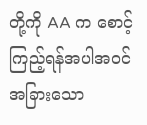တို့ကို AA က စောင့်ကြည့်ရန်အပါအဝင် အခြားသော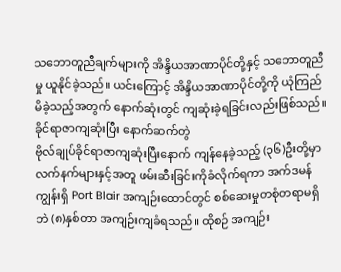သဘောတူညီချက်များကို အိန္ဒိယအာဏာပိုင်တို့နှင့် သဘောတူညီမှု ယူနိုင်ခဲ့သည်။ ယင်းကြောင့် အိန္ဒိယအာဏာပိုင်တို့ကို ယုံကြည်မိခဲ့သည့်အတွက် နောက်ဆုံးတွင် ကျဆုံးခဲ့ရခြင်းလည်းဖြစ်သည်။
ခိုင်ရာဇာကျဆုံးပြီး နောက်ဆက်တွဲ
ဗိုလ်ချုပ်ခိုင်ရာဇာကျဆုံးပြီးနောက် ကျန်နေခဲ့သည့် (၃၆)ဦးတို့မှာ လက်နက်များနှင့်အတူ ဖမ်းဆီးခြင်းကိုခံလိုက်ရကာ အက်ဒမန်ကျွန်းရှိ Port Blair အကျဉ်းထောင်တွင် စစ်ဆေးမှုတစုံတရာမရှိဘဲ (၈)နှစ်တာ အကျဉ်းကျခံရသည်။ ထိုစဉ် အကျဉ်း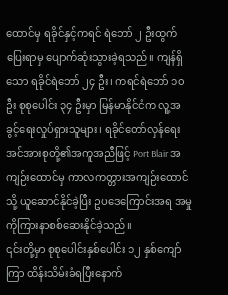ထောင်မှ ရခိုင်နှင့်ကရင် ရဲဘော် ၂ ဦးထွက်ပြေးရာမှ ပျောက်ဆုံးသွားခဲ့ရသည်။ ကျန်ရှိသော ရခိုင်ရဲဘော် ၂၄ ဦး၊ ကရင်ရဲဘော် ၁၀ ဦး စုစုပေါင်း ၃၄ ဦးမှာ မြန်မာနိုင်ငံက လူ့အခွင့်ရေးလှုပ်ရှားသူများ၊ ရခိုင်တော်လှန်ရေးအင်အားစုတို့၏အကူအညီဖြင့် Port Blair အကျဉ်းထောင်မှ ကာလကတ္တားအကျဉ်းထောင်သို့ ယူဆောင်နိုင်ခဲ့ပြီး ဥပဒေကြောင်းအရ အမှုကိုကြားနာစစ်ဆေးနိုင်ခဲ့သည်။
၎င်းတို့မှာ စုစုပေါင်းနှစ်ပေါင်း ၁၂ နှစ်ကျော်ကြာ ထိန်းသိမ်းခံရပြီးနောက်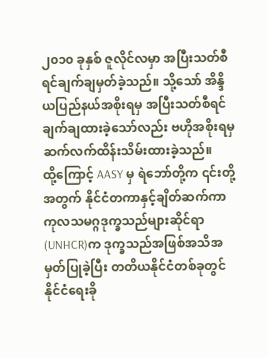၂၀၁၀ ခုနှစ် ဇူလိုင်လမှာ အပြီးသတ်စီရင်ချက်ချမှတ်ခဲ့သည်။ သို့သော် အိန္ဒိယပြည်နယ်အစိုးရမှ အပြီးသတ်စီရင်ချက်ချထားခဲ့သော်လည်း ဗဟိုအစိုးရမှ ဆက်လက်ထိန်းသိမ်းထားခဲ့သည်။
ထို့ကြောင့် AASY မှ ရဲဘော်တို့က ၎င်းတို့အတွက် နိုင်ငံတကာနှင့်ချိတ်ဆက်ကာ ကုလသမဂ္ဂဒုက္ခသည်များဆိုင်ရာ(UNHCR)က ဒုက္ခသည်အဖြစ်အသိအမှတ်ပြုခဲ့ပြီး တတိယနိုင်ငံတစ်ခုတွင် နိုင်ငံရေးခို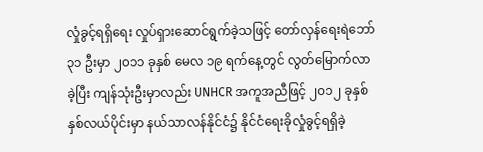လှုံခွင့်ရရှိရေး လှုပ်ရှားဆောင်ရွက်ခဲ့သဖြင့် တော်လှန်ရေးရဲဘော် ၃၁ ဦးမှာ ၂၀၁၁ ခုနှစ် မေလ ၁၉ ရက်နေ့တွင် လွတ်မြောက်လာခဲ့ပြီး ကျန်သုံးဦးမှာလည်း UNHCR အကူအညီဖြင့် ၂၀၁၂ ခုနှစ် နှစ်လယ်ပိုင်းမှာ နယ်သာလန်နိုင်ငံ၌ နိုင်ငံရေးခိုလှုံခွင့်ရရှိခဲ့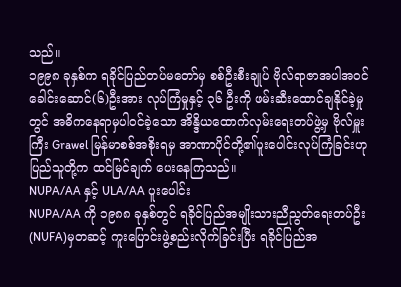သည်။
၁၉၉၈ ခုနှစ်က ရခိုင်ပြည်တပ်မတော်မှ စစ်ဦးစီးချုပ် ဗိုလ်ရာဇာအပါအဝင် ခေါင်းဆောင်(၆)ဦးအား လုပ်ကြံမှုနှင့် ၃၆ ဦးကို ဖမ်းဆီးထောင်ချနိုင်ခဲ့မှုတွင် အဓိကနေရာမှပါဝင်ခဲ့သော အိန္ဒိယထောက်လှမ်းရေးတပ်ဖွဲ့မှ ဗိုလ်မှူးကြီး Grawel မြန်မာစစ်အစိုးရမှ အာဏာပိုင်တို့၏ပူးပေါင်းလုပ်ကြံခြင်းဟု ပြည်သူတို့က ထင်မြင်ချက် ပေးနေကြသည်။
NUPA/AA နှင့် ULA/AA ပူးပေါင်း
NUPA/AA ကို ၁၉၈၈ ခုနှစ်တွင် ရခိုင်ပြည်အမျိုးသားညီညွတ်ရေးတပ်ဦး(NUFA)မှတဆင့် ကူးပြောင်းဖွဲ့စည်းလိုက်ခြင်းပြီး ရခိုင်ပြည်အ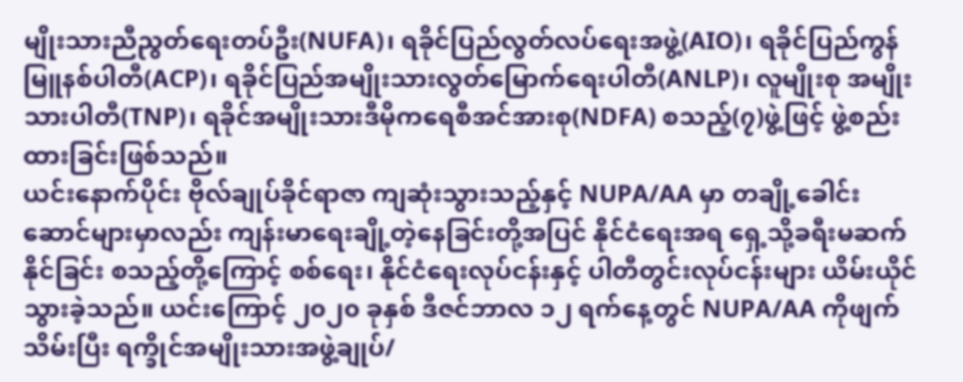မျိုးသားညီညွတ်ရေးတပ်ဦး(NUFA)၊ ရခိုင်ပြည်လွတ်လပ်ရေးအဖွဲ့(AIO)၊ ရခိုင်ပြည်ကွန်မြူနစ်ပါတီ(ACP)၊ ရခိုင်ပြည်အမျိုးသားလွတ်မြောက်ရေးပါတီ(ANLP)၊ လူမျိုးစု အမျိုးသားပါတီ(TNP)၊ ရခိုင်အမျိုးသားဒီမိုကရေစီအင်အားစု(NDFA) စသည့်(၇)ဖွဲ့ဖြင့် ဖွဲ့စည်းထားခြင်းဖြစ်သည်။
ယင်းနောက်ပိုင်း ဗိုလ်ချုပ်ခိုင်ရာဇာ ကျဆုံးသွားသည့်နှင့် NUPA/AA မှာ တချို့ခေါင်းဆောင်များမှာလည်း ကျန်းမာရေးချို့တဲ့နေခြင်းတို့အပြင် နိုင်ငံရေးအရ ရှေ့သို့ခရီးမဆက်နိုင်ခြင်း စသည့်တို့ကြောင့် စစ်ရေး၊ နိုင်ငံရေးလုပ်ငန်းနှင့် ပါတီတွင်းလုပ်ငန်းများ ယိမ်းယိုင်သွားခဲ့သည်။ ယင်းကြောင့် ၂၀၂၀ ခုနှစ် ဒီဇင်ဘာလ ၁၂ ရက်နေ့တွင် NUPA/AA ကိုဖျက်သိမ်းပြီး ရက္ခိုင်အမျိုးသားအဖွဲ့ချုပ်/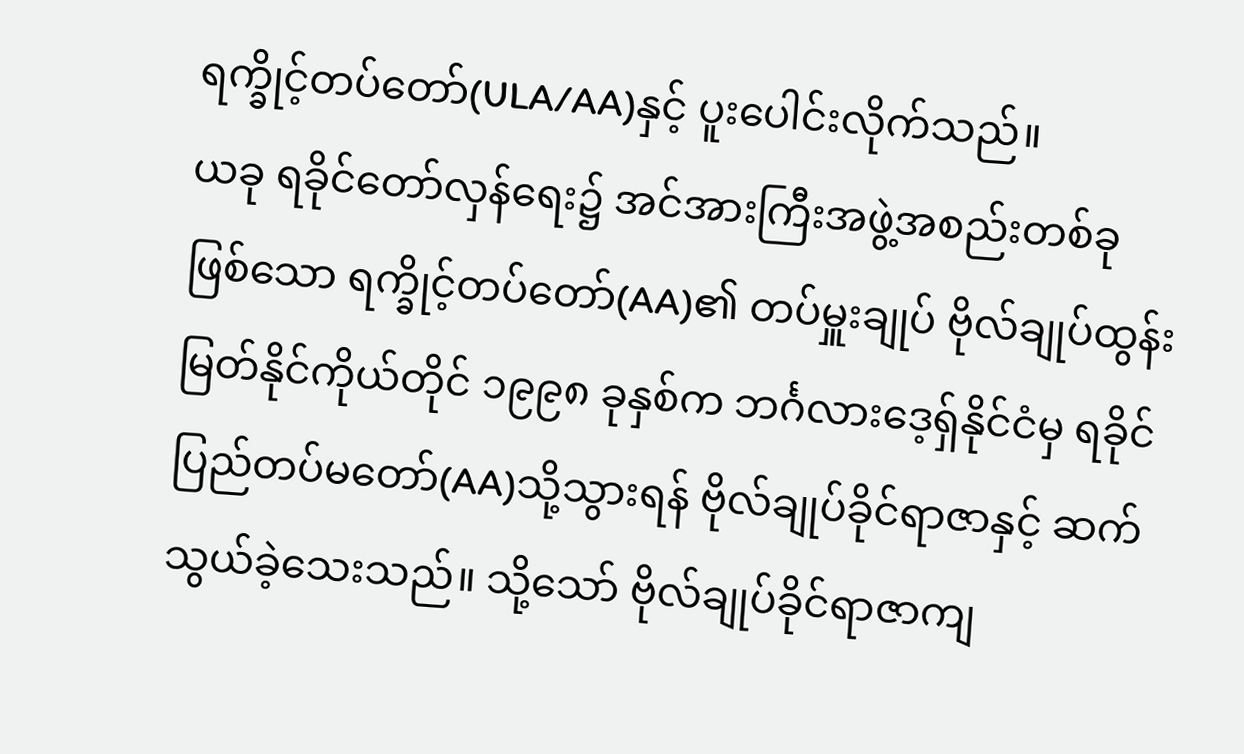ရက္ခိုင့်တပ်တော်(ULA/AA)နှင့် ပူးပေါင်းလိုက်သည်။
ယခု ရခိုင်တော်လှန်ရေး၌ အင်အားကြီးအဖွဲ့အစည်းတစ်ခုဖြစ်သော ရက္ခိုင့်တပ်တော်(AA)၏ တပ်မှူးချုပ် ဗိုလ်ချုပ်ထွန်းမြတ်နိုင်ကိုယ်တိုင် ၁၉၉၈ ခုနှစ်က ဘင်္ဂလားဒေ့ရှ်နိုင်ငံမှ ရခိုင်ပြည်တပ်မတော်(AA)သို့သွားရန် ဗိုလ်ချုပ်ခိုင်ရာဇာနှင့် ဆက်သွယ်ခဲ့သေးသည်။ သို့သော် ဗိုလ်ချုပ်ခိုင်ရာဇာကျ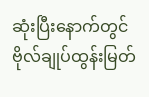ဆုံးပြီးနောက်တွင် ဗိုလ်ချုပ်ထွန်းမြတ်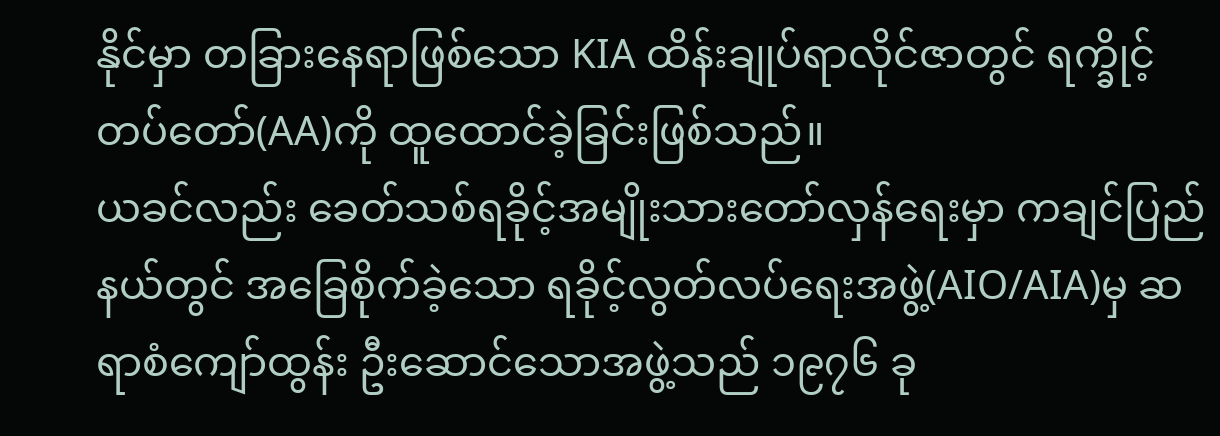နိုင်မှာ တခြားနေရာဖြစ်သော KIA ထိန်းချုပ်ရာလိုင်ဇာတွင် ရက္ခိုင့်တပ်တော်(AA)ကို ထူထောင်ခဲ့ခြင်းဖြစ်သည်။
ယခင်လည်း ခေတ်သစ်ရခိုင့်အမျိုးသားတော်လှန်ရေးမှာ ကချင်ပြည်နယ်တွင် အခြေစိုက်ခဲ့သော ရခိုင့်လွတ်လပ်ရေးအဖွဲ့(AIO/AIA)မှ ဆရာစံကျော်ထွန်း ဦးဆောင်သောအဖွဲ့သည် ၁၉၇၆ ခု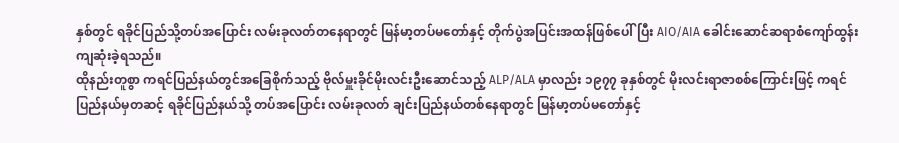နှစ်တွင် ရခိုင်ပြည်သို့တပ်အပြောင်း လမ်းခုလတ်တနေရာတွင် မြန်မာ့တပ်မတော်နှင့် တိုက်ပွဲအပြင်းအထန်ဖြစ်ပေါ်ပြီး AIO/AIA ခေါင်းဆောင်ဆရာစံကျော်ထွန်း ကျဆုံးခဲ့ရသည်။
ထိုနည်းတူစွာ ကရင်ပြည်နယ်တွင်အခြေစိုက်သည့် ဗိုလ်မှူးခိုင်မိုးလင်းဦးဆောင်သည့် ALP/ALA မှာလည်း ၁၉၇၇ ခုနှစ်တွင် မိုးလင်းရာဇာစစ်ကြောင်းဖြင့် ကရင်ပြည်နယ်မှတဆင့် ရခိုင်ပြည်နယ်သို့ တပ်အပြောင်း လမ်းခုလတ် ချင်းပြည်နယ်တစ်နေရာတွင် မြန်မာ့တပ်မတော်နှင့်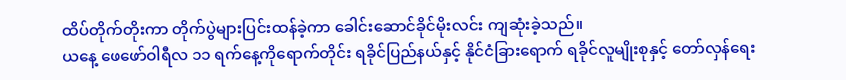ထိပ်တိုက်တိုးကာ တိုက်ပွဲများပြင်းထန်ခဲ့ကာ ခေါင်းဆောင်ခိုင်မိုးလင်း ကျဆုံးခဲ့သည်။
ယနေ့ ဖေဖော်ဝါရီလ ၁၁ ရက်နေ့ကိုရောက်တိုင်း ရခိုင်ပြည်နယ်နှင့် နိုင်ငံခြားရောက် ရခိုင်လူမျိုးစုနှင့် တော်လှန်ရေး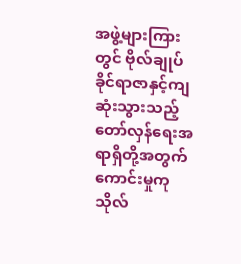အဖွဲ့များကြားတွင် ဗိုလ်ချုပ်ခိုင်ရာဇာနှင့်ကျဆုံးသွားသည့် တော်လှန်ရေးအရာရှိတို့အတွက် ကောင်းမှုကုသိုလ်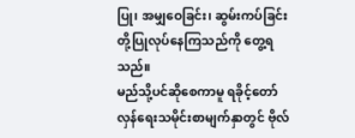ပြု၊ အမျှဝေခြင်း၊ ဆွမ်းကပ်ခြင်းတို့ပြုလုပ်နေကြသည်ကို တွေ့ရသည်။
မည်သို့ပင်ဆိုစေကာမူ ရခိုင့်တော်လှန်ရေးသမိုင်းစာမျက်နှာတွင် ဗိုလ်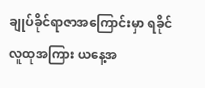ချုပ်ခိုင်ရာဇာအကြောင်းမှာ ရခိုင်လူထုအကြား ယနေ့အ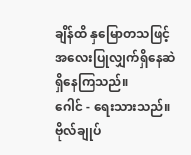ချိန်ထိ နှမြောတသဖြင့် အလေးပြုလျှက်ရှိနေဆဲရှိနေကြသည်။
ဂေါင် - ရေးသားသည်။
ဗိုလ်ချုပ်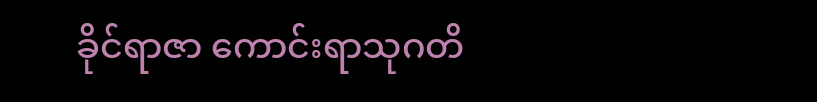ခိုင်ရာဇာ ကောင်းရာသုဂတိ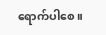ရောက်ပါစေ။